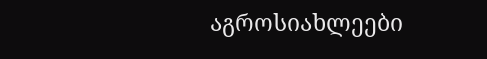აგროსიახლეები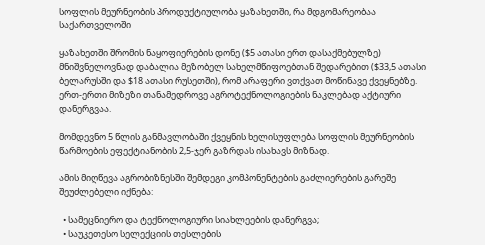სოფლის მეურნეობის პროდუქტიულობა ყაზახეთში, რა მდგომარეობაა  საქართველოში

ყაზახეთში შრომის ნაყოფიერების დონე ($5 ათასი ერთ დასაქმებულზე) მნიშვნელოვნად დაბალია მეზობელ სახელმწიფოებთან შედარებით ($33,5 ათასი ბელარუსში და $18 ათასი რუსეთში), რომ არაფერი ვთქვათ მოწინავე ქვეყნებზე.
ერთ-ერთი მიზეზი თანამედროვე აგროტექნოლოგიების ნაკლებად აქტიური დანერგვაა.

მომდევნო 5 წლის განმავლობაში ქვეყნის ხელისუფლება სოფლის მეურნეობის წარმოების ეფექტიანობის 2,5-ჯერ გაზრდას ისახავს მიზნად.

ამის მიღწევა აგრობიზნესში შემდეგი კომპონენტების გაძლიერების გარეშე შეუძლებელი იქნება:

  • სამეცნიერო და ტექნოლოგიური სიახლეების დანერგვა;
  • საუკეთესო სელექციის თესლების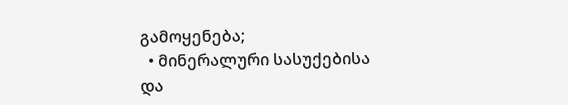გამოყენება;
  • მინერალური სასუქებისა და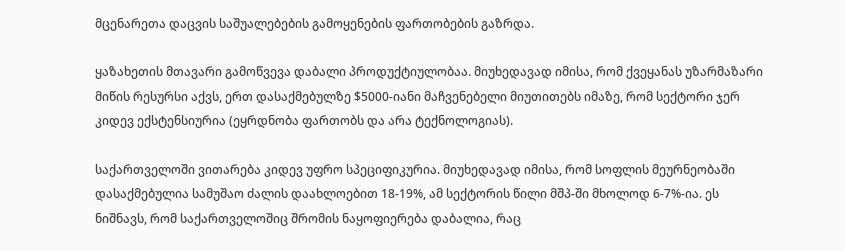მცენარეთა დაცვის საშუალებების გამოყენების ფართობების გაზრდა.

ყაზახეთის მთავარი გამოწვევა დაბალი პროდუქტიულობაა. მიუხედავად იმისა, რომ ქვეყანას უზარმაზარი მიწის რესურსი აქვს, ერთ დასაქმებულზე $5000-იანი მაჩვენებელი მიუთითებს იმაზე, რომ სექტორი ჯერ კიდევ ექსტენსიურია (ეყრდნობა ფართობს და არა ტექნოლოგიას).

საქართველოში ვითარება კიდევ უფრო სპეციფიკურია. მიუხედავად იმისა, რომ სოფლის მეურნეობაში დასაქმებულია სამუშაო ძალის დაახლოებით 18-19%, ამ სექტორის წილი მშპ-ში მხოლოდ 6-7%-ია. ეს ნიშნავს, რომ საქართველოშიც შრომის ნაყოფიერება დაბალია, რაც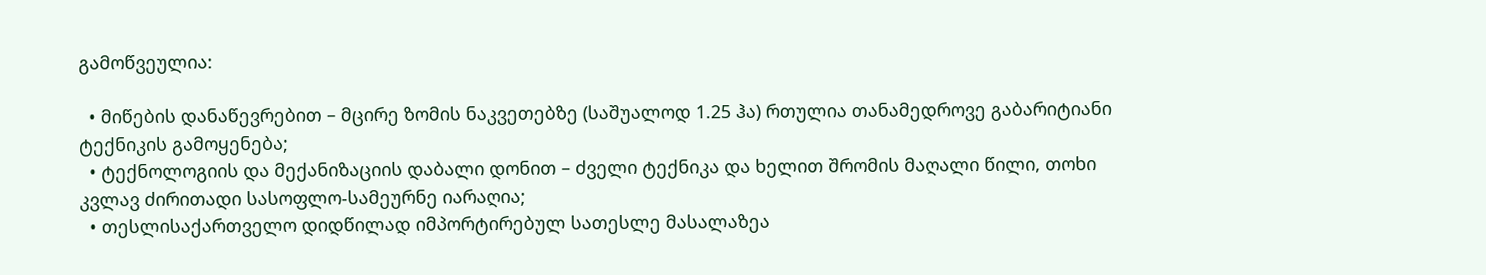გამოწვეულია:

  • მიწების დანაწევრებით – მცირე ზომის ნაკვეთებზე (საშუალოდ 1.25 ჰა) რთულია თანამედროვე გაბარიტიანი ტექნიკის გამოყენება;
  • ტექნოლოგიის და მექანიზაციის დაბალი დონით – ძველი ტექნიკა და ხელით შრომის მაღალი წილი, თოხი კვლავ ძირითადი სასოფლო-სამეურნე იარაღია;
  • თესლისაქართველო დიდწილად იმპორტირებულ სათესლე მასალაზეა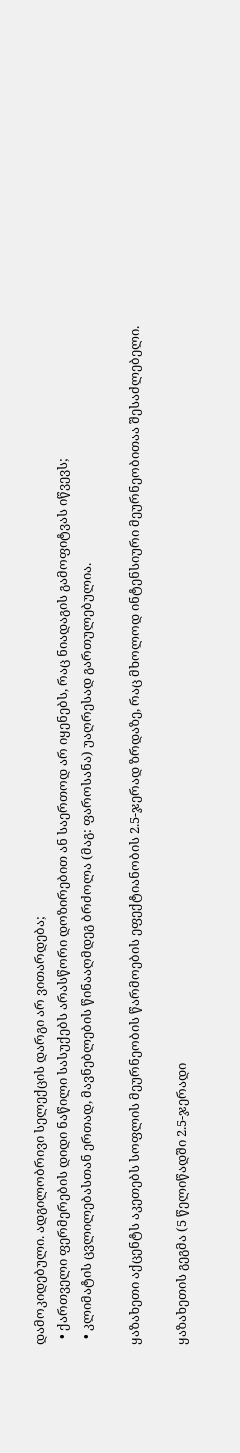დამოკიდებული. ადგილობრივი სელექცის დარგი არ ვითარდება;
  • ქართველი ფერმერების დიდი ნაწილი სასუქებს არასწორი დოზირებით ან საერთოდ არ იყენებს, რაც ნიადაგის გამოფიტვას იწვევს;
  • კლიმატის ცვლილებასთან ერთად, მავნებლების წინააღმდეგ ბრძოლა (მაგ: ფაროსანა) უაღრესად გართულებულია.

ყაზახეთი აქცენტს აკეთებს სოფლის მეურნეობის წარმოების ეფექტიანობის 2.5-ჯერად ზრდაზე, რაც მხოლოდ ინტენსიური მეურნეობითაა შესაძლებელი.

ყაზახეთის გეგმა (5 წელიწადში 2.5-ჯერადი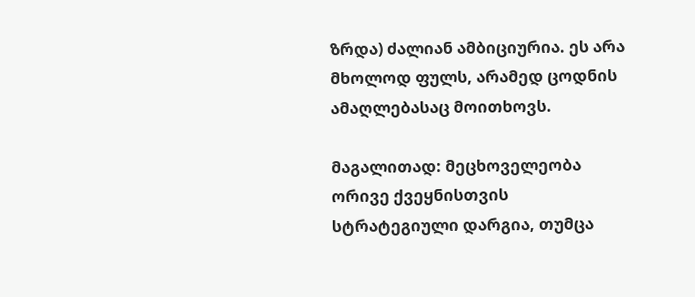ზრდა) ძალიან ამბიციურია. ეს არა მხოლოდ ფულს, არამედ ცოდნის ამაღლებასაც მოითხოვს.

მაგალითად: მეცხოველეობა ორივე ქვეყნისთვის სტრატეგიული დარგია, თუმცა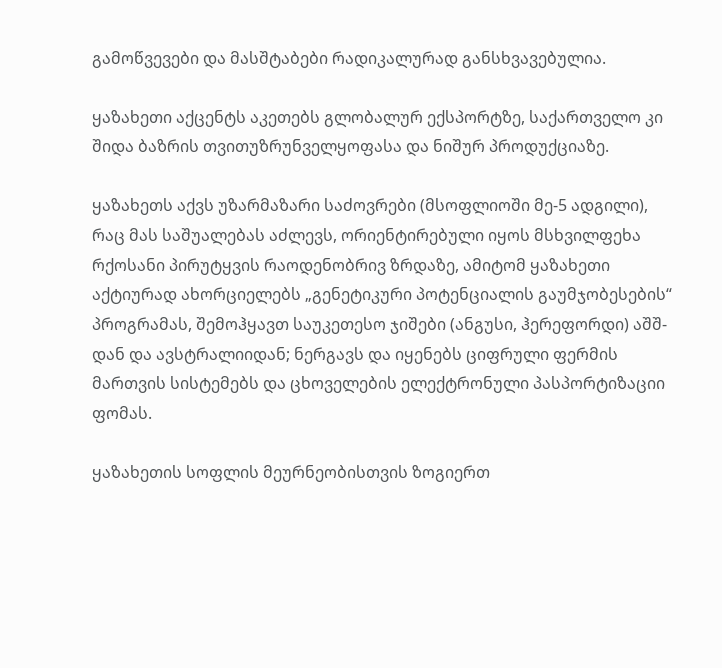გამოწვევები და მასშტაბები რადიკალურად განსხვავებულია.

ყაზახეთი აქცენტს აკეთებს გლობალურ ექსპორტზე, საქართველო კი შიდა ბაზრის თვითუზრუნველყოფასა და ნიშურ პროდუქციაზე.

ყაზახეთს აქვს უზარმაზარი საძოვრები (მსოფლიოში მე-5 ადგილი), რაც მას საშუალებას აძლევს, ორიენტირებული იყოს მსხვილფეხა რქოსანი პირუტყვის რაოდენობრივ ზრდაზე, ამიტომ ყაზახეთი აქტიურად ახორციელებს „გენეტიკური პოტენციალის გაუმჯობესების“ პროგრამას, შემოჰყავთ საუკეთესო ჯიშები (ანგუსი, ჰერეფორდი) აშშ-დან და ავსტრალიიდან; ნერგავს და იყენებს ციფრული ფერმის მართვის სისტემებს და ცხოველების ელექტრონული პასპორტიზაციი ფომას.

ყაზახეთის სოფლის მეურნეობისთვის ზოგიერთ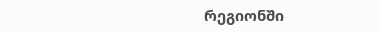რეგიონში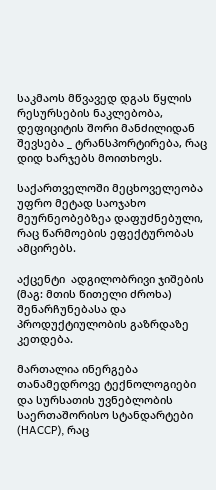საკმაოს მწვავედ დგას წყლის რესურსების ნაკლებობა, დეფიციტის შორი მანძილიდან შევსება _ ტრანსპორტირება, რაც დიდ ხარჯებს მოითხოვს.

საქართველოში მეცხოველეობა უფრო მეტად საოჯახო მეურნეობებზეა დაფუძნებული, რაც წარმოების ეფექტურობას ამცირებს.

აქცენტი  ადგილობრივი ჯიშების (მაგ: მთის წითელი ძროხა) შენარჩუნებასა და პროდუქტიულობის გაზრდაზე კეთდება.

მართალია ინერგება თანამედროვე ტექნოლოგიები და სურსათის უვნებლობის საერთაშორისო სტანდარტები (HACCP), რაც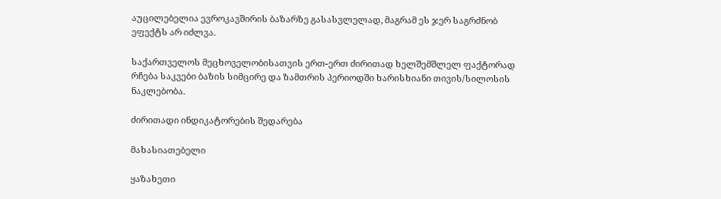აუცილებელია ევროკავშირის ბაზარზე გასასვლელად, მაგრამ ეს ჯერ საგრძნობ ეფექტს არ იძლვა.

საქართველოს მეცხოველობისათვის ერთ-ერთ ძირითად ხელშემშლელ ფაქტორად რჩება საკვები ბაზის სიმცირე და ზამთრის პერიოდში ხარისხიანი თივის/სილოსის ნაკლებობა.

ძირითადი ინდიკატორების შედარება

მახასიათებელი

ყაზახეთი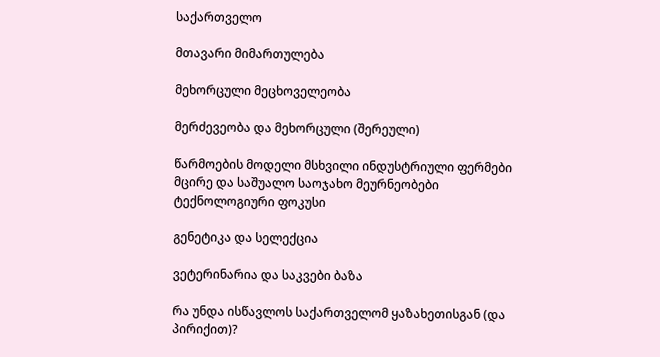საქართველო

მთავარი მიმართულება

მეხორცული მეცხოველეობა

მერძევეობა და მეხორცული (შერეული)

წარმოების მოდელი მსხვილი ინდუსტრიული ფერმები მცირე და საშუალო საოჯახო მეურნეობები
ტექნოლოგიური ფოკუსი

გენეტიკა და სელექცია

ვეტერინარია და საკვები ბაზა

რა უნდა ისწავლოს საქართველომ ყაზახეთისგან (და პირიქით)?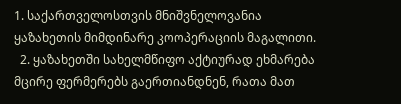1. საქართველოსთვის მნიშვნელოვანია ყაზახეთის მიმდინარე კოოპერაციის მაგალითი.
  2. ყაზახეთში სახელმწიფო აქტიურად ეხმარება მცირე ფერმერებს გაერთიანდნენ, რათა მათ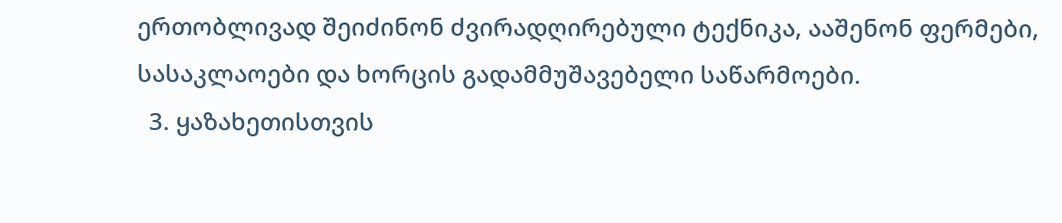ერთობლივად შეიძინონ ძვირადღირებული ტექნიკა, ააშენონ ფერმები, სასაკლაოები და ხორცის გადამმუშავებელი საწარმოები.
  3. ყაზახეთისთვის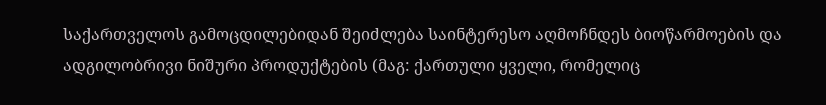საქართველოს გამოცდილებიდან შეიძლება საინტერესო აღმოჩნდეს ბიოწარმოების და ადგილობრივი ნიშური პროდუქტების (მაგ: ქართული ყველი, რომელიც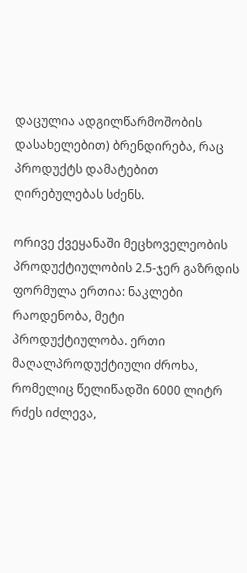დაცულია ადგილწარმოშობის დასახელებით) ბრენდირება, რაც პროდუქტს დამატებით ღირებულებას სძენს.

ორივე ქვეყანაში მეცხოველეობის პროდუქტიულობის 2.5-ჯერ გაზრდის ფორმულა ერთია: ნაკლები რაოდენობა, მეტი პროდუქტიულობა. ერთი მაღალპროდუქტიული ძროხა, რომელიც წელიწადში 6000 ლიტრ რძეს იძლევა,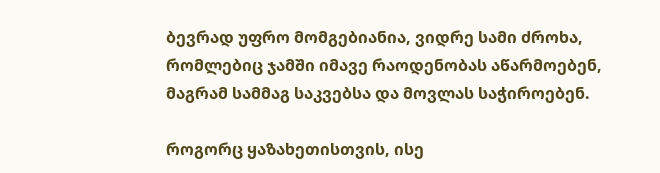ბევრად უფრო მომგებიანია, ვიდრე სამი ძროხა, რომლებიც ჯამში იმავე რაოდენობას აწარმოებენ, მაგრამ სამმაგ საკვებსა და მოვლას საჭიროებენ.

როგორც ყაზახეთისთვის, ისე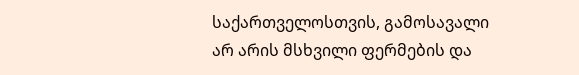საქართველოსთვის, გამოსავალი არ არის მსხვილი ფერმების და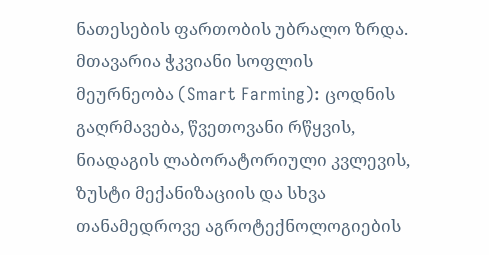ნათესების ფართობის უბრალო ზრდა. მთავარია ჭკვიანი სოფლის მეურნეობა (Smart Farming): ცოდნის გაღრმავება, წვეთოვანი რწყვის, ნიადაგის ლაბორატორიული კვლევის, ზუსტი მექანიზაციის და სხვა თანამედროვე აგროტექნოლოგიების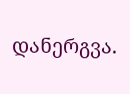დანერგვა.